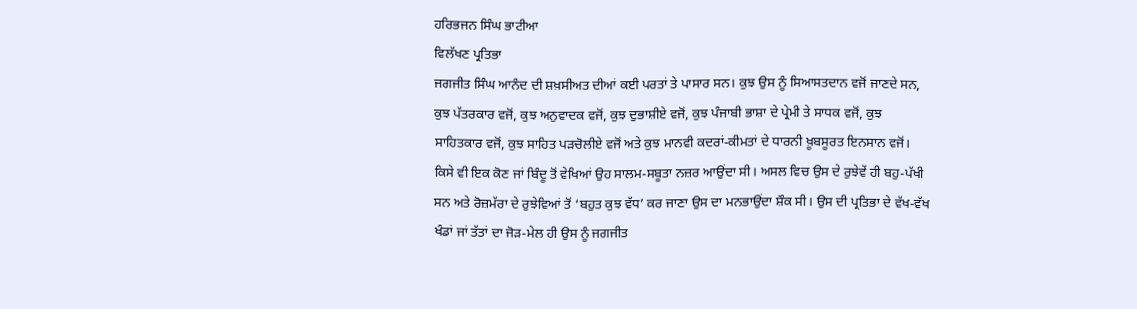ਹਰਿਭਜਨ ਸਿੰਘ ਭਾਟੀਆ
ਵਿਲੱਖਣ ਪ੍ਰਤਿਭਾ
ਜਗਜੀਤ ਸਿੰਘ ਆਨੰਦ ਦੀ ਸ਼ਖ਼ਸੀਅਤ ਦੀਆਂ ਕਈ ਪਰਤਾਂ ਤੇ ਪਾਸਾਰ ਸਨ। ਕੁਝ ਉਸ ਨੂੰ ਸਿਆਸਤਦਾਨ ਵਜੋਂ ਜਾਣਦੇ ਸਨ, ਕੁਝ ਪੱਤਰਕਾਰ ਵਜੋਂ, ਕੁਝ ਅਨੁਵਾਦਕ ਵਜੋਂ, ਕੁਝ ਦੁਭਾਸ਼ੀਏ ਵਜੋਂ, ਕੁਝ ਪੰਜਾਬੀ ਭਾਸ਼ਾ ਦੇ ਪ੍ਰੇਮੀ ਤੇ ਸਾਧਕ ਵਜੋਂ, ਕੁਝ ਸਾਹਿਤਕਾਰ ਵਜੋਂ, ਕੁਝ ਸਾਹਿਤ ਪੜਚੋਲੀਏ ਵਜੋਂ ਅਤੇ ਕੁਝ ਮਾਨਵੀ ਕਦਰਾਂ-ਕੀਮਤਾਂ ਦੇ ਧਾਰਨੀ ਖ਼ੂਬਸੂਰਤ ਇਨਸਾਨ ਵਜੋਂ। ਕਿਸੇ ਵੀ ਇਕ ਕੋਣ ਜਾਂ ਬਿੰਦੂ ਤੋਂ ਵੇਖਿਆਂ ਉਹ ਸਾਲਮ-ਸਬੂਤਾ ਨਜ਼ਰ ਆਉਂਦਾ ਸੀ। ਅਸਲ ਵਿਚ ਉਸ ਦੇ ਰੁਝੇਵੇਂ ਹੀ ਬਹੁ-ਪੱਖੀ ਸਨ ਅਤੇ ਰੋਜ਼ਮੱਰਾ ਦੇ ਰੁਝੇਵਿਆਂ ਤੋਂ ‘ਬਹੁਤ ਕੁਝ ਵੱਧ’ ਕਰ ਜਾਣਾ ਉਸ ਦਾ ਮਨਭਾਉਂਦਾ ਸ਼ੌਕ ਸੀ। ਉਸ ਦੀ ਪ੍ਰਤਿਭਾ ਦੇ ਵੱਖ-ਵੱਖ ਖੰਡਾਂ ਜਾਂ ਤੱਤਾਂ ਦਾ ਜੋੜ-ਮੇਲ ਹੀ ਉਸ ਨੂੰ ਜਗਜੀਤ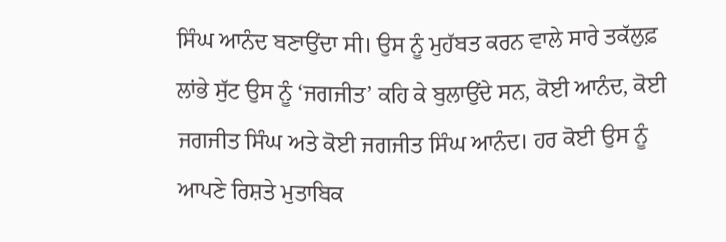ਸਿੰਘ ਆਨੰਦ ਬਣਾਉਂਦਾ ਸੀ। ਉਸ ਨੂੰ ਮੁਹੱਬਤ ਕਰਨ ਵਾਲੇ ਸਾਰੇ ਤਕੱਲੁਫ਼ ਲਾਂਭੇ ਸੁੱਟ ਉਸ ਨੂੰ ‘ਜਗਜੀਤ’ ਕਹਿ ਕੇ ਬੁਲਾਉਂਦੇ ਸਨ, ਕੋਈ ਆਨੰਦ, ਕੋਈ ਜਗਜੀਤ ਸਿੰਘ ਅਤੇ ਕੋਈ ਜਗਜੀਤ ਸਿੰਘ ਆਨੰਦ। ਹਰ ਕੋਈ ਉਸ ਨੂੰ ਆਪਣੇ ਰਿਸ਼ਤੇ ਮੁਤਾਬਿਕ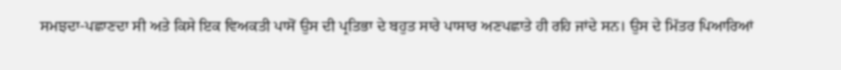ਸਮਝਦਾ-ਪਛਾਣਦਾ ਸੀ ਅਤੇ ਕਿਸੇ ਇਕ ਵਿਅਕਤੀ ਪਾਸੋਂ ਉਸ ਦੀ ਪ੍ਰਤਿਭਾ ਦੇ ਬਹੁਤ ਸਾਰੇ ਪਾਸਾਰ ਅਣਪਛਾਤੇ ਹੀ ਰਹਿ ਜਾਂਦੇ ਸਨ। ਉਸ ਦੇ ਮਿੱਤਰ ਪਿਆਰਿਆਂ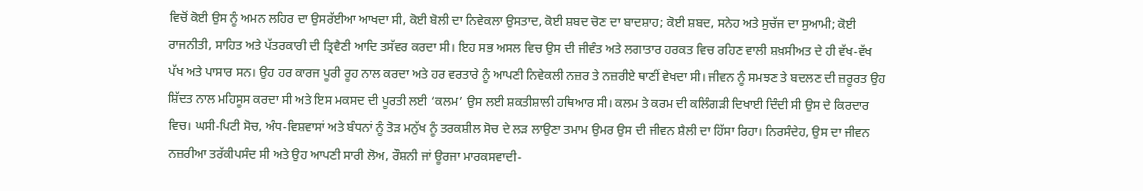ਵਿਚੋਂ ਕੋਈ ਉਸ ਨੂੰ ਅਮਨ ਲਹਿਰ ਦਾ ਉਸਰੱਈਆ ਆਖਦਾ ਸੀ, ਕੋਈ ਬੋਲੀ ਦਾ ਨਿਵੇਕਲਾ ਉਸਤਾਦ, ਕੋਈ ਸ਼ਬਦ ਚੋਣ ਦਾ ਬਾਦਸ਼ਾਹ; ਕੋਈ ਸ਼ਬਦ, ਸਨੇਹ ਅਤੇ ਸੁਚੱਜ ਦਾ ਸੁਆਮੀ; ਕੋਈ ਰਾਜਨੀਤੀ, ਸਾਹਿਤ ਅਤੇ ਪੱਤਰਕਾਰੀ ਦੀ ਤ੍ਰਿਵੈਣੀ ਆਦਿ ਤਸੱਵਰ ਕਰਦਾ ਸੀ। ਇਹ ਸਭ ਅਸਲ ਵਿਚ ਉਸ ਦੀ ਜੀਵੰਤ ਅਤੇ ਲਗਾਤਾਰ ਹਰਕਤ ਵਿਚ ਰਹਿਣ ਵਾਲੀ ਸ਼ਖ਼ਸੀਅਤ ਦੇ ਹੀ ਵੱਖ-ਵੱਖ ਪੱਖ ਅਤੇ ਪਾਸਾਰ ਸਨ। ਉਹ ਹਰ ਕਾਰਜ ਪੂਰੀ ਰੂਹ ਨਾਲ ਕਰਦਾ ਅਤੇ ਹਰ ਵਰਤਾਰੇ ਨੂੰ ਆਪਣੀ ਨਿਵੇਕਲੀ ਨਜ਼ਰ ਤੇ ਨਜ਼ਰੀਏ ਥਾਣੀਂ ਵੇਖਦਾ ਸੀ। ਜੀਵਨ ਨੂੰ ਸਮਝਣ ਤੇ ਬਦਲਣ ਦੀ ਜ਼ਰੂਰਤ ਉਹ ਸ਼ਿੱਦਤ ਨਾਲ ਮਹਿਸੂਸ ਕਰਦਾ ਸੀ ਅਤੇ ਇਸ ਮਕਸਦ ਦੀ ਪੂਰਤੀ ਲਈ ‘ਕਲਮ’ ਉਸ ਲਈ ਸ਼ਕਤੀਸ਼ਾਲੀ ਹਥਿਆਰ ਸੀ। ਕਲਮ ਤੇ ਕਰਮ ਦੀ ਕਲਿੰਗੜੀ ਦਿਖਾਈ ਦਿੰਦੀ ਸੀ ਉਸ ਦੇ ਕਿਰਦਾਰ ਵਿਚ। ਘਸੀ-ਪਿਟੀ ਸੋਚ, ਅੰਧ-ਵਿਸ਼ਵਾਸਾਂ ਅਤੇ ਬੰਧਨਾਂ ਨੂੰ ਤੋੜ ਮਨੁੱਖ ਨੂੰ ਤਰਕਸ਼ੀਲ ਸੋਚ ਦੇ ਲੜ ਲਾਉਣਾ ਤਮਾਮ ਉਮਰ ਉਸ ਦੀ ਜੀਵਨ ਸ਼ੈਲੀ ਦਾ ਹਿੱਸਾ ਰਿਹਾ। ਨਿਰਸੰਦੇਹ, ਉਸ ਦਾ ਜੀਵਨ ਨਜ਼ਰੀਆ ਤਰੱਕੀਪਸੰਦ ਸੀ ਅਤੇ ਉਹ ਆਪਣੀ ਸਾਰੀ ਲੋਅ, ਰੌਸ਼ਨੀ ਜਾਂ ਊਰਜਾ ਮਾਰਕਸਵਾਦੀ-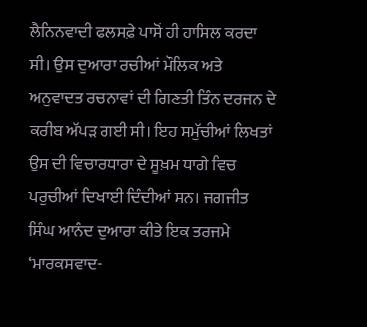ਲੈਨਿਨਵਾਦੀ ਫਲਸਫ਼ੇ ਪਾਸੋਂ ਹੀ ਹਾਸਿਲ ਕਰਦਾ ਸੀ। ਉਸ ਦੁਆਰਾ ਰਚੀਆਂ ਮੌਲਿਕ ਅਤੇ ਅਨੁਵਾਦਤ ਰਚਨਾਵਾਂ ਦੀ ਗਿਣਤੀ ਤਿੰਨ ਦਰਜਨ ਦੇ ਕਰੀਬ ਅੱਪੜ ਗਈ ਸੀ। ਇਹ ਸਮੁੱਚੀਆਂ ਲਿਖਤਾਂ ਉਸ ਦੀ ਵਿਚਾਰਧਾਰਾ ਦੇ ਸੂਖ਼ਮ ਧਾਗੇ ਵਿਚ ਪਰੁਚੀਆਂ ਦਿਖਾਈ ਦਿੰਦੀਆਂ ਸਨ। ਜਗਜੀਤ ਸਿੰਘ ਆਨੰਦ ਦੁਆਰਾ ਕੀਤੇ ਇਕ ਤਰਜਮੇ ‘ਮਾਰਕਸਵਾਦ-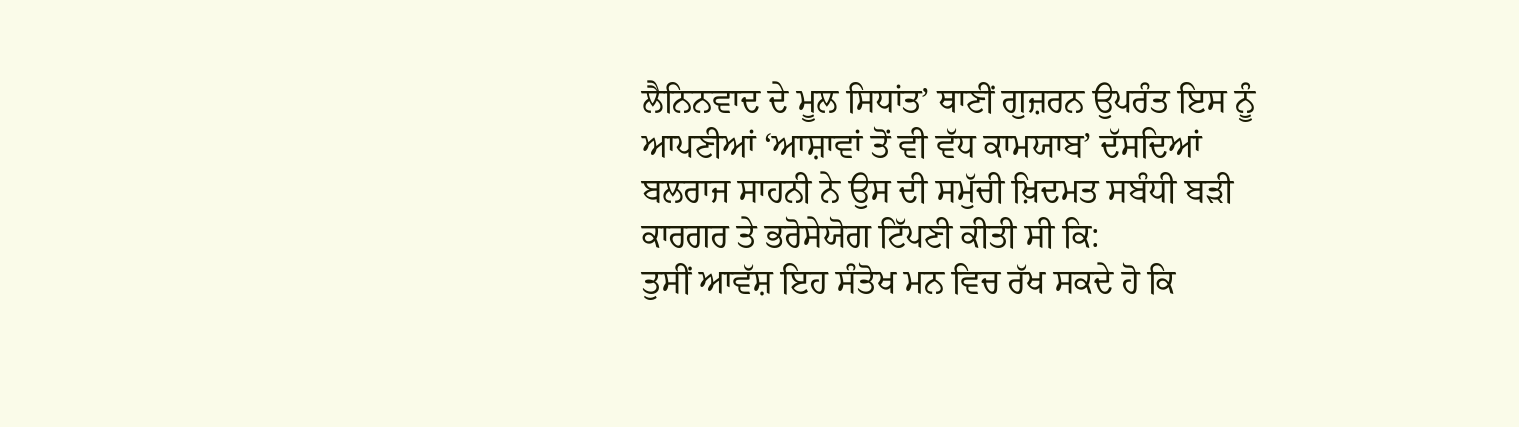ਲੈਨਿਨਵਾਦ ਦੇ ਮੂਲ ਸਿਧਾਂਤ’ ਥਾਣੀਂ ਗੁਜ਼ਰਨ ਉਪਰੰਤ ਇਸ ਨੂੰ ਆਪਣੀਆਂ ‘ਆਸ਼ਾਵਾਂ ਤੋਂ ਵੀ ਵੱਧ ਕਾਮਯਾਬ’ ਦੱਸਦਿਆਂ ਬਲਰਾਜ ਸਾਹਨੀ ਨੇ ਉਸ ਦੀ ਸਮੁੱਚੀ ਖ਼ਿਦਮਤ ਸਬੰਧੀ ਬੜੀ ਕਾਰਗਰ ਤੇ ਭਰੋਸੇਯੋਗ ਟਿੱਪਣੀ ਕੀਤੀ ਸੀ ਕਿ:
ਤੁਸੀਂ ਆਵੱਸ਼ ਇਹ ਸੰਤੋਖ ਮਨ ਵਿਚ ਰੱਖ ਸਕਦੇ ਹੋ ਕਿ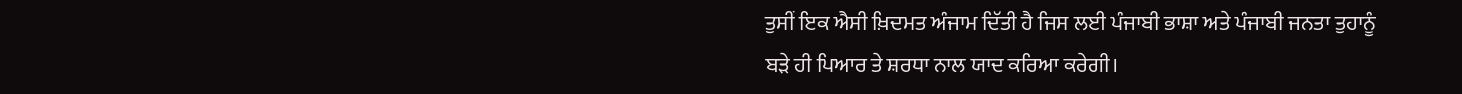ਤੁਸੀਂ ਇਕ ਐਸੀ ਖ਼ਿਦਮਤ ਅੰਜਾਮ ਦਿੱਤੀ ਹੈ ਜਿਸ ਲਈ ਪੰਜਾਬੀ ਭਾਸ਼ਾ ਅਤੇ ਪੰਜਾਬੀ ਜਨਤਾ ਤੁਹਾਨੂੰ ਬੜੇ ਹੀ ਪਿਆਰ ਤੇ ਸ਼ਰਧਾ ਨਾਲ ਯਾਦ ਕਰਿਆ ਕਰੇਗੀ।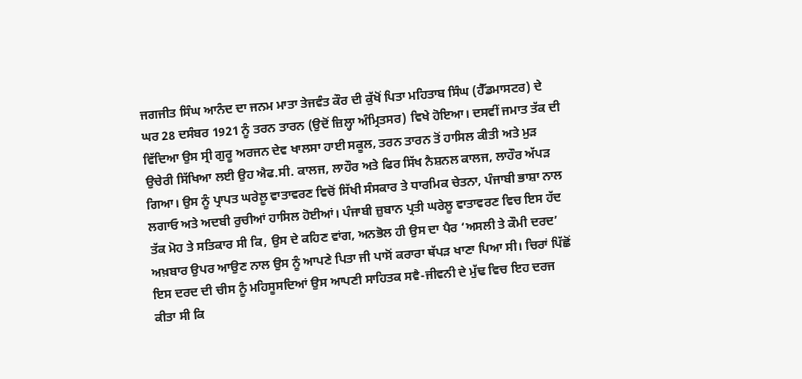ਜਗਜੀਤ ਸਿੰਘ ਆਨੰਦ ਦਾ ਜਨਮ ਮਾਤਾ ਤੇਜਵੰਤ ਕੌਰ ਦੀ ਕੁੱਖੋਂ ਪਿਤਾ ਮਹਿਤਾਬ ਸਿੰਘ (ਹੈੱਡਮਾਸਟਰ) ਦੇ ਘਰ 28 ਦਸੰਬਰ 1921 ਨੂੰ ਤਰਨ ਤਾਰਨ (ਉਦੋਂ ਜ਼ਿਲ੍ਹਾ ਅੰਮ੍ਰਿਤਸਰ) ਵਿਖੇ ਹੋਇਆ। ਦਸਵੀਂ ਜਮਾਤ ਤੱਕ ਦੀ ਵਿੱਦਿਆ ਉਸ ਸ੍ਰੀ ਗੁਰੂ ਅਰਜਨ ਦੇਵ ਖਾਲਸਾ ਹਾਈ ਸਕੂਲ, ਤਰਨ ਤਾਰਨ ਤੋਂ ਹਾਸਿਲ ਕੀਤੀ ਅਤੇ ਮੁੜ ਉਚੇਰੀ ਸਿੱਖਿਆ ਲਈ ਉਹ ਐਫ.ਸੀ. ਕਾਲਜ, ਲਾਹੌਰ ਅਤੇ ਫਿਰ ਸਿੱਖ ਨੈਸ਼ਨਲ ਕਾਲਜ, ਲਾਹੌਰ ਅੱਪੜ ਗਿਆ। ਉਸ ਨੂੰ ਪ੍ਰਾਪਤ ਘਰੇਲੂ ਵਾਤਾਵਰਣ ਵਿਚੋਂ ਸਿੱਖੀ ਸੰਸਕਾਰ ਤੇ ਧਾਰਮਿਕ ਚੇਤਨਾ, ਪੰਜਾਬੀ ਭਾਸ਼ਾ ਨਾਲ ਲਗਾਓ ਅਤੇ ਅਦਬੀ ਰੁਚੀਆਂ ਹਾਸਿਲ ਹੋਈਆਂ। ਪੰਜਾਬੀ ਜ਼ੁਬਾਨ ਪ੍ਰਤੀ ਘਰੇਲੂ ਵਾਤਾਵਰਣ ਵਿਚ ਇਸ ਹੱਦ ਤੱਕ ਮੋਹ ਤੇ ਸਤਿਕਾਰ ਸੀ ਕਿ, ਉਸ ਦੇ ਕਹਿਣ ਵਾਂਗ, ਅਨਭੋਲ ਹੀ ਉਸ ਦਾ ਪੈਰ ‘ਅਸਲੀ ਤੇ ਕੌਮੀ ਦਰਦ’ ਅਖ਼ਬਾਰ ਉਪਰ ਆਉਣ ਨਾਲ ਉਸ ਨੂੰ ਆਪਣੇ ਪਿਤਾ ਜੀ ਪਾਸੋਂ ਕਰਾਰਾ ਥੱਪੜ ਖਾਣਾ ਪਿਆ ਸੀ। ਚਿਰਾਂ ਪਿੱਛੋਂ ਇਸ ਦਰਦ ਦੀ ਚੀਸ ਨੂੰ ਮਹਿਸੂਸਦਿਆਂ ਉਸ ਆਪਣੀ ਸਾਹਿਤਕ ਸਵੈ-ਜੀਵਨੀ ਦੇ ਮੁੱਢ ਵਿਚ ਇਹ ਦਰਜ ਕੀਤਾ ਸੀ ਕਿ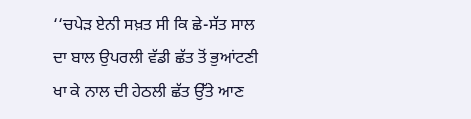‘‘ਚਪੇੜ ਏਨੀ ਸਖ਼ਤ ਸੀ ਕਿ ਛੇ-ਸੱਤ ਸਾਲ ਦਾ ਬਾਲ ਉਪਰਲੀ ਵੱਡੀ ਛੱਤ ਤੋਂ ਭੁਆਂਟਣੀ ਖਾ ਕੇ ਨਾਲ ਦੀ ਹੇਠਲੀ ਛੱਤ ਉੱਤੇ ਆਣ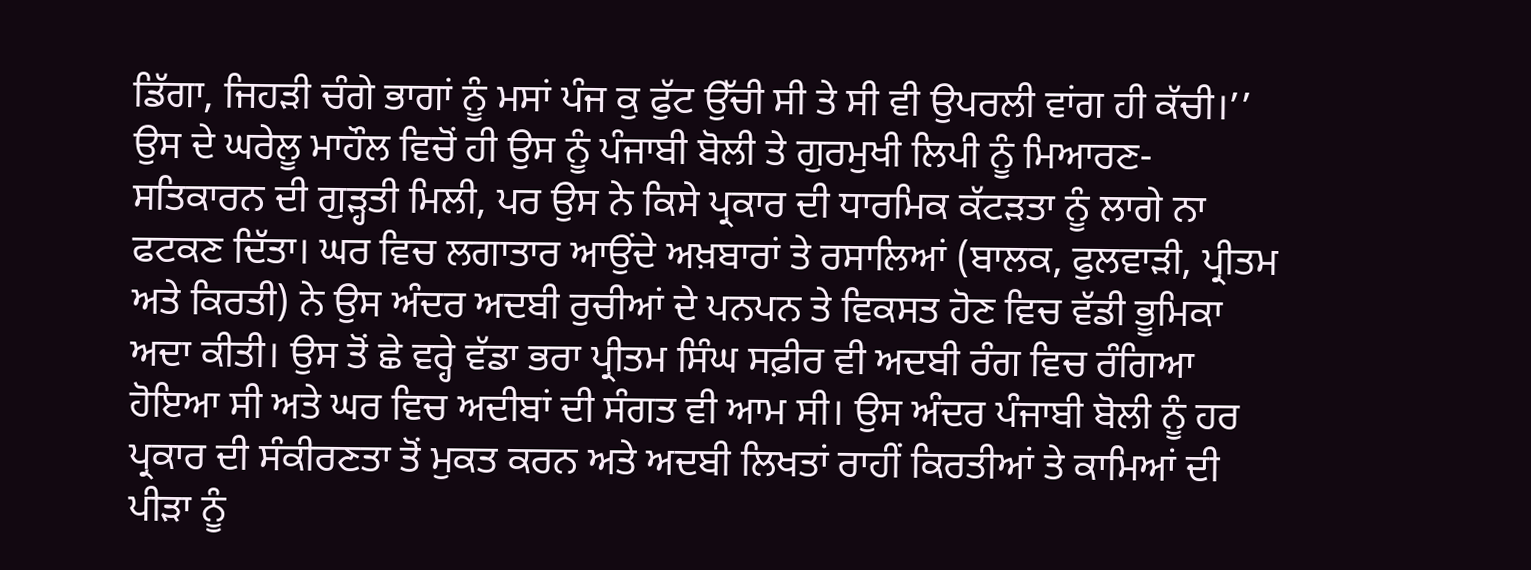ਡਿੱਗਾ, ਜਿਹੜੀ ਚੰਗੇ ਭਾਗਾਂ ਨੂੰ ਮਸਾਂ ਪੰਜ ਕੁ ਫੁੱਟ ਉੱਚੀ ਸੀ ਤੇ ਸੀ ਵੀ ਉਪਰਲੀ ਵਾਂਗ ਹੀ ਕੱਚੀ।’’ ਉਸ ਦੇ ਘਰੇਲੂ ਮਾਹੌਲ ਵਿਚੋਂ ਹੀ ਉਸ ਨੂੰ ਪੰਜਾਬੀ ਬੋਲੀ ਤੇ ਗੁਰਮੁਖੀ ਲਿਪੀ ਨੂੰ ਮਿਆਰਣ-ਸਤਿਕਾਰਨ ਦੀ ਗੁੜ੍ਹਤੀ ਮਿਲੀ, ਪਰ ਉਸ ਨੇ ਕਿਸੇ ਪ੍ਰਕਾਰ ਦੀ ਧਾਰਮਿਕ ਕੱਟੜਤਾ ਨੂੰ ਲਾਗੇ ਨਾ ਫਟਕਣ ਦਿੱਤਾ। ਘਰ ਵਿਚ ਲਗਾਤਾਰ ਆਉਂਦੇ ਅਖ਼ਬਾਰਾਂ ਤੇ ਰਸਾਲਿਆਂ (ਬਾਲਕ, ਫੁਲਵਾੜੀ, ਪ੍ਰੀਤਮ ਅਤੇ ਕਿਰਤੀ) ਨੇ ਉਸ ਅੰਦਰ ਅਦਬੀ ਰੁਚੀਆਂ ਦੇ ਪਨਪਨ ਤੇ ਵਿਕਸਤ ਹੋਣ ਵਿਚ ਵੱਡੀ ਭੂਮਿਕਾ ਅਦਾ ਕੀਤੀ। ਉਸ ਤੋਂ ਛੇ ਵਰ੍ਹੇ ਵੱਡਾ ਭਰਾ ਪ੍ਰੀਤਮ ਸਿੰਘ ਸਫ਼ੀਰ ਵੀ ਅਦਬੀ ਰੰਗ ਵਿਚ ਰੰਗਿਆ ਹੋਇਆ ਸੀ ਅਤੇ ਘਰ ਵਿਚ ਅਦੀਬਾਂ ਦੀ ਸੰਗਤ ਵੀ ਆਮ ਸੀ। ਉਸ ਅੰਦਰ ਪੰਜਾਬੀ ਬੋਲੀ ਨੂੰ ਹਰ ਪ੍ਰਕਾਰ ਦੀ ਸੰਕੀਰਣਤਾ ਤੋਂ ਮੁਕਤ ਕਰਨ ਅਤੇ ਅਦਬੀ ਲਿਖਤਾਂ ਰਾਹੀਂ ਕਿਰਤੀਆਂ ਤੇ ਕਾਮਿਆਂ ਦੀ ਪੀੜਾ ਨੂੰ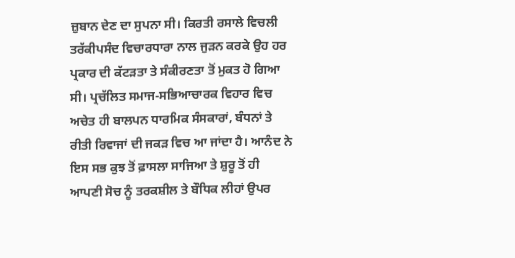ਜ਼ੁਬਾਨ ਦੇਣ ਦਾ ਸੁਪਨਾ ਸੀ। ਕਿਰਤੀ ਰਸਾਲੇ ਵਿਚਲੀ ਤਰੱਕੀਪਸੰਦ ਵਿਚਾਰਧਾਰਾ ਨਾਲ ਜੁੜਨ ਕਰਕੇ ਉਹ ਹਰ ਪ੍ਰਕਾਰ ਦੀ ਕੱਟੜਤਾ ਤੇ ਸੰਕੀਰਣਤਾ ਤੋਂ ਮੁਕਤ ਹੋ ਗਿਆ ਸੀ। ਪ੍ਰਚੱਲਿਤ ਸਮਾਜ-ਸਭਿਆਚਾਰਕ ਵਿਹਾਰ ਵਿਚ ਅਚੇਤ ਹੀ ਬਾਲਪਨ ਧਾਰਮਿਕ ਸੰਸਕਾਰਾਂ, ਬੰਧਨਾਂ ਤੇ ਰੀਤੀ ਰਿਵਾਜਾਂ ਦੀ ਜਕੜ ਵਿਚ ਆ ਜਾਂਦਾ ਹੈ। ਆਨੰਦ ਨੇ ਇਸ ਸਭ ਕੁਝ ਤੋਂ ਫ਼ਾਸਲਾ ਸਾਜਿਆ ਤੇ ਸ਼ੁਰੂ ਤੋਂ ਹੀ ਆਪਣੀ ਸੋਚ ਨੂੰ ਤਰਕਸ਼ੀਲ ਤੇ ਬੌਧਿਕ ਲੀਹਾਂ ਉਪਰ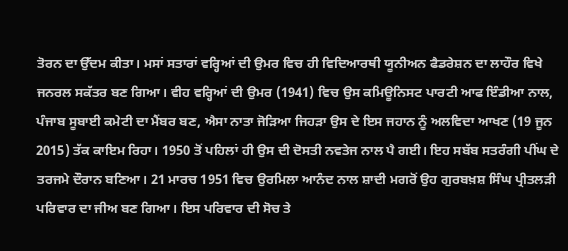ਤੋਰਨ ਦਾ ਉੱਦਮ ਕੀਤਾ। ਮਸਾਂ ਸਤਾਰਾਂ ਵਰ੍ਹਿਆਂ ਦੀ ਉਮਰ ਵਿਚ ਹੀ ਵਿਦਿਆਰਥੀ ਯੂਨੀਅਨ ਫੈਡਰੇਸ਼ਨ ਦਾ ਲਾਹੌਰ ਵਿਖੇ ਜਨਰਲ ਸਕੱਤਰ ਬਣ ਗਿਆ। ਵੀਹ ਵਰ੍ਹਿਆਂ ਦੀ ਉਮਰ (1941) ਵਿਚ ਉਸ ਕਮਿਊਨਿਸਟ ਪਾਰਟੀ ਆਫ ਇੰਡੀਆ ਨਾਲ, ਪੰਜਾਬ ਸੂਬਾਈ ਕਮੇਟੀ ਦਾ ਮੈਂਬਰ ਬਣ, ਐਸਾ ਨਾਤਾ ਜੋੜਿਆ ਜਿਹੜਾ ਉਸ ਦੇ ਇਸ ਜਹਾਨ ਨੂੰ ਅਲਵਿਦਾ ਆਖਣ (19 ਜੂਨ 2015) ਤੱਕ ਕਾਇਮ ਰਿਹਾ। 1950 ਤੋਂ ਪਹਿਲਾਂ ਹੀ ਉਸ ਦੀ ਦੋਸਤੀ ਨਵਤੇਜ ਨਾਲ ਪੈ ਗਈ। ਇਹ ਸਬੱਬ ਸਤਰੰਗੀ ਪੀਂਘ ਦੇ ਤਰਜਮੇ ਦੌਰਾਨ ਬਣਿਆ। 21 ਮਾਰਚ 1951 ਵਿਚ ਉਰਮਿਲਾ ਆਨੰਦ ਨਾਲ ਸ਼ਾਦੀ ਮਗਰੋਂ ਉਹ ਗੁਰਬਖ਼ਸ਼ ਸਿੰਘ ਪ੍ਰੀਤਲੜੀ ਪਰਿਵਾਰ ਦਾ ਜੀਅ ਬਣ ਗਿਆ। ਇਸ ਪਰਿਵਾਰ ਦੀ ਸੋਚ ਤੇ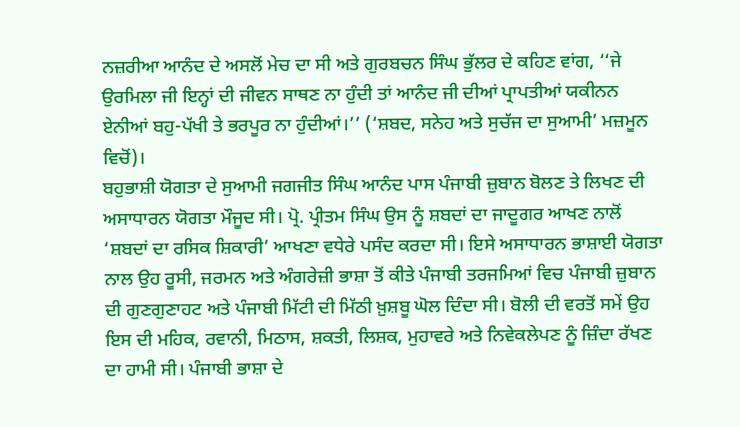ਨਜ਼ਰੀਆ ਆਨੰਦ ਦੇ ਅਸਲੋਂ ਮੇਚ ਦਾ ਸੀ ਅਤੇ ਗੁਰਬਚਨ ਸਿੰਘ ਭੁੱਲਰ ਦੇ ਕਹਿਣ ਵਾਂਗ, ‘‘ਜੇ ਉਰਮਿਲਾ ਜੀ ਇਨ੍ਹਾਂ ਦੀ ਜੀਵਨ ਸਾਥਣ ਨਾ ਹੁੰਦੀ ਤਾਂ ਆਨੰਦ ਜੀ ਦੀਆਂ ਪ੍ਰਾਪਤੀਆਂ ਯਕੀਨਨ ਏਨੀਆਂ ਬਹੁ-ਪੱਖੀ ਤੇ ਭਰਪੂਰ ਨਾ ਹੁੰਦੀਆਂ।’’ (‘ਸ਼ਬਦ, ਸਨੇਹ ਅਤੇ ਸੁਚੱਜ ਦਾ ਸੁਆਮੀ’ ਮਜ਼ਮੂਨ ਵਿਚੋਂ)।
ਬਹੁਭਾਸ਼ੀ ਯੋਗਤਾ ਦੇ ਸੁਆਮੀ ਜਗਜੀਤ ਸਿੰਘ ਆਨੰਦ ਪਾਸ ਪੰਜਾਬੀ ਜ਼ੁਬਾਨ ਬੋਲਣ ਤੇ ਲਿਖਣ ਦੀ ਅਸਾਧਾਰਨ ਯੋਗਤਾ ਮੌਜੂਦ ਸੀ। ਪ੍ਰੋ. ਪ੍ਰੀਤਮ ਸਿੰਘ ਉਸ ਨੂੰ ਸ਼ਬਦਾਂ ਦਾ ਜਾਦੂਗਰ ਆਖਣ ਨਾਲੋਂ ‘ਸ਼ਬਦਾਂ ਦਾ ਰਸਿਕ ਸ਼ਿਕਾਰੀ’ ਆਖਣਾ ਵਧੇਰੇ ਪਸੰਦ ਕਰਦਾ ਸੀ। ਇਸੇ ਅਸਾਧਾਰਨ ਭਾਸ਼ਾਈ ਯੋਗਤਾ ਨਾਲ ਉਹ ਰੂਸੀ, ਜਰਮਨ ਅਤੇ ਅੰਗਰੇਜ਼ੀ ਭਾਸ਼ਾ ਤੋਂ ਕੀਤੇ ਪੰਜਾਬੀ ਤਰਜਮਿਆਂ ਵਿਚ ਪੰਜਾਬੀ ਜ਼ੁਬਾਨ ਦੀ ਗੁਣਗੁਣਾਹਟ ਅਤੇ ਪੰਜਾਬੀ ਮਿੱਟੀ ਦੀ ਮਿੱਠੀ ਖ਼ੁਸ਼ਬੂ ਘੋਲ ਦਿੰਦਾ ਸੀ। ਬੋਲੀ ਦੀ ਵਰਤੋਂ ਸਮੇਂ ਉਹ ਇਸ ਦੀ ਮਹਿਕ, ਰਵਾਨੀ, ਮਿਠਾਸ, ਸ਼ਕਤੀ, ਲਿਸ਼ਕ, ਮੁਹਾਵਰੇ ਅਤੇ ਨਿਵੇਕਲੇਪਣ ਨੂੰ ਜ਼ਿੰਦਾ ਰੱਖਣ ਦਾ ਹਾਮੀ ਸੀ। ਪੰਜਾਬੀ ਭਾਸ਼ਾ ਦੇ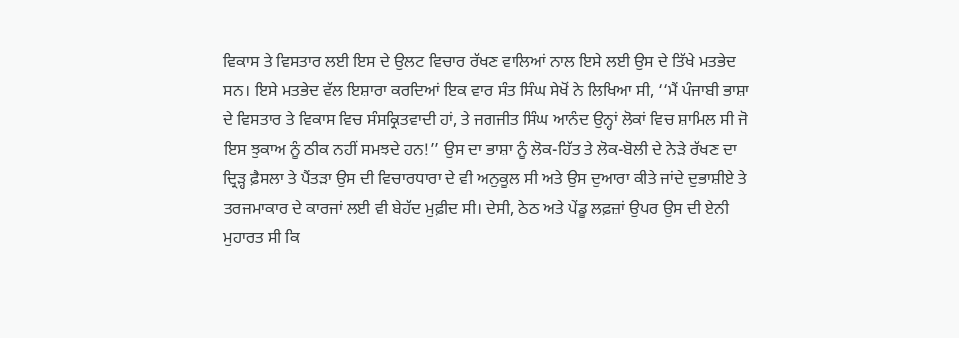ਵਿਕਾਸ ਤੇ ਵਿਸਤਾਰ ਲਈ ਇਸ ਦੇ ਉਲਟ ਵਿਚਾਰ ਰੱਖਣ ਵਾਲਿਆਂ ਨਾਲ ਇਸੇ ਲਈ ਉਸ ਦੇ ਤਿੱਖੇ ਮਤਭੇਦ ਸਨ। ਇਸੇ ਮਤਭੇਦ ਵੱਲ ਇਸ਼ਾਰਾ ਕਰਦਿਆਂ ਇਕ ਵਾਰ ਸੰਤ ਸਿੰਘ ਸੇਖੋਂ ਨੇ ਲਿਖਿਆ ਸੀ, ‘‘ਮੈਂ ਪੰਜਾਬੀ ਭਾਸ਼ਾ ਦੇ ਵਿਸਤਾਰ ਤੇ ਵਿਕਾਸ ਵਿਚ ਸੰਸਕ੍ਰਿਤਵਾਦੀ ਹਾਂ, ਤੇ ਜਗਜੀਤ ਸਿੰਘ ਆਨੰਦ ਉਨ੍ਹਾਂ ਲੋਕਾਂ ਵਿਚ ਸ਼ਾਮਿਲ ਸੀ ਜੋ ਇਸ ਝੁਕਾਅ ਨੂੰ ਠੀਕ ਨਹੀਂ ਸਮਝਦੇ ਹਨ!’’ ਉਸ ਦਾ ਭਾਸ਼ਾ ਨੂੰ ਲੋਕ-ਹਿੱਤ ਤੇ ਲੋਕ-ਬੋਲੀ ਦੇ ਨੇੜੇ ਰੱਖਣ ਦਾ ਦ੍ਰਿੜ੍ਹ ਫ਼ੈਸਲਾ ਤੇ ਪੈਂਤੜਾ ਉਸ ਦੀ ਵਿਚਾਰਧਾਰਾ ਦੇ ਵੀ ਅਨੁਕੂਲ ਸੀ ਅਤੇ ਉਸ ਦੁਆਰਾ ਕੀਤੇ ਜਾਂਦੇ ਦੁਭਾਸ਼ੀਏ ਤੇ ਤਰਜਮਾਕਾਰ ਦੇ ਕਾਰਜਾਂ ਲਈ ਵੀ ਬੇਹੱਦ ਮੁਫ਼ੀਦ ਸੀ। ਦੇਸੀ, ਠੇਠ ਅਤੇ ਪੇਂਡੂ ਲਫ਼ਜ਼ਾਂ ਉਪਰ ਉਸ ਦੀ ਏਨੀ ਮੁਹਾਰਤ ਸੀ ਕਿ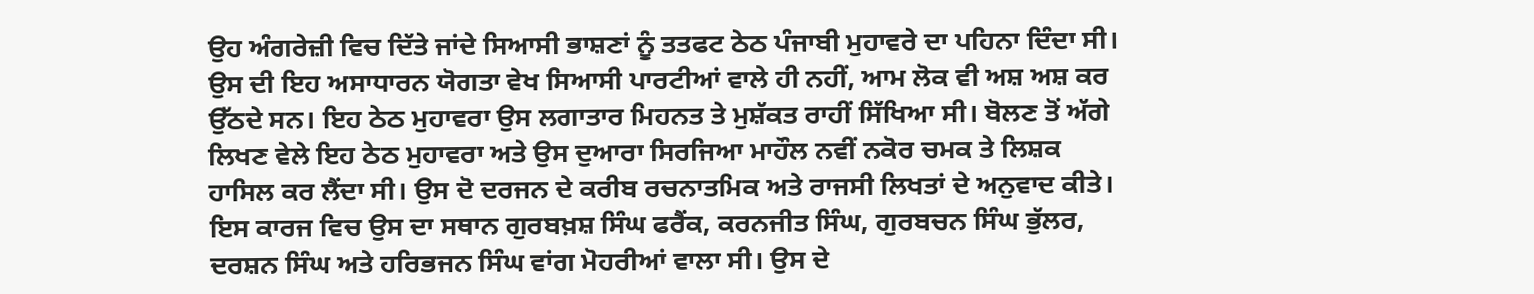ਉਹ ਅੰਗਰੇਜ਼ੀ ਵਿਚ ਦਿੱਤੇ ਜਾਂਦੇ ਸਿਆਸੀ ਭਾਸ਼ਣਾਂ ਨੂੰ ਤਤਫਟ ਠੇਠ ਪੰਜਾਬੀ ਮੁਹਾਵਰੇ ਦਾ ਪਹਿਨਾ ਦਿੰਦਾ ਸੀ। ਉਸ ਦੀ ਇਹ ਅਸਾਧਾਰਨ ਯੋਗਤਾ ਵੇਖ ਸਿਆਸੀ ਪਾਰਟੀਆਂ ਵਾਲੇ ਹੀ ਨਹੀਂ, ਆਮ ਲੋਕ ਵੀ ਅਸ਼ ਅਸ਼ ਕਰ ਉੱਠਦੇ ਸਨ। ਇਹ ਠੇਠ ਮੁਹਾਵਰਾ ਉਸ ਲਗਾਤਾਰ ਮਿਹਨਤ ਤੇ ਮੁਸ਼ੱਕਤ ਰਾਹੀਂ ਸਿੱਖਿਆ ਸੀ। ਬੋਲਣ ਤੋਂ ਅੱਗੇ ਲਿਖਣ ਵੇਲੇ ਇਹ ਠੇਠ ਮੁਹਾਵਰਾ ਅਤੇ ਉਸ ਦੁਆਰਾ ਸਿਰਜਿਆ ਮਾਹੌਲ ਨਵੀਂ ਨਕੋਰ ਚਮਕ ਤੇ ਲਿਸ਼ਕ ਹਾਸਿਲ ਕਰ ਲੈਂਦਾ ਸੀ। ਉਸ ਦੋ ਦਰਜਨ ਦੇ ਕਰੀਬ ਰਚਨਾਤਮਿਕ ਅਤੇ ਰਾਜਸੀ ਲਿਖਤਾਂ ਦੇ ਅਨੁਵਾਦ ਕੀਤੇ। ਇਸ ਕਾਰਜ ਵਿਚ ਉਸ ਦਾ ਸਥਾਨ ਗੁਰਬਖ਼ਸ਼ ਸਿੰਘ ਫਰੈਂਕ, ਕਰਨਜੀਤ ਸਿੰਘ, ਗੁਰਬਚਨ ਸਿੰਘ ਭੁੱਲਰ, ਦਰਸ਼ਨ ਸਿੰਘ ਅਤੇ ਹਰਿਭਜਨ ਸਿੰਘ ਵਾਂਗ ਮੋਹਰੀਆਂ ਵਾਲਾ ਸੀ। ਉਸ ਦੇ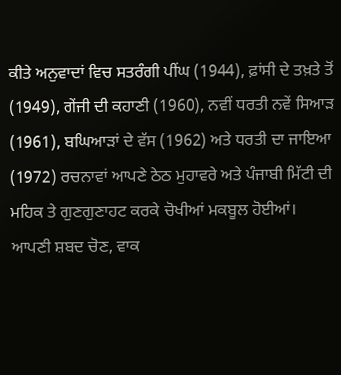ਕੀਤੇ ਅਨੁਵਾਦਾਂ ਵਿਚ ਸਤਰੰਗੀ ਪੀਂਘ (1944), ਫ਼ਾਂਸੀ ਦੇ ਤਖ਼ਤੇ ਤੋਂ (1949), ਗੇਂਜੀ ਦੀ ਕਹਾਣੀ (1960), ਨਵੀਂ ਧਰਤੀ ਨਵੇਂ ਸਿਆੜ (1961), ਬਘਿਆੜਾਂ ਦੇ ਵੱਸ (1962) ਅਤੇ ਧਰਤੀ ਦਾ ਜਾਇਆ (1972) ਰਚਨਾਵਾਂ ਆਪਣੇ ਠੇਠ ਮੁਹਾਵਰੇ ਅਤੇ ਪੰਜਾਬੀ ਮਿੱਟੀ ਦੀ ਮਹਿਕ ਤੇ ਗੁਣਗੁਣਾਹਟ ਕਰਕੇ ਚੋਖੀਆਂ ਮਕਬੂਲ ਹੋਈਆਂ। ਆਪਣੀ ਸ਼ਬਦ ਚੋਣ, ਵਾਕ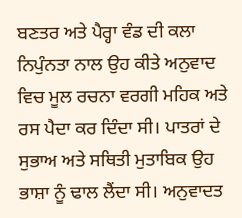ਬਣਤਰ ਅਤੇ ਪੈਰ੍ਹਾ ਵੰਡ ਦੀ ਕਲਾ ਨਿਪੁੰਨਤਾ ਨਾਲ ਉਹ ਕੀਤੇ ਅਨੁਵਾਦ ਵਿਚ ਮੂਲ ਰਚਨਾ ਵਰਗੀ ਮਹਿਕ ਅਤੇ ਰਸ ਪੈਦਾ ਕਰ ਦਿੰਦਾ ਸੀ। ਪਾਤਰਾਂ ਦੇ ਸੁਭਾਅ ਅਤੇ ਸਥਿਤੀ ਮੁਤਾਬਿਕ ਉਹ ਭਾਸ਼ਾ ਨੂੰ ਢਾਲ ਲੈਂਦਾ ਸੀ। ਅਨੁਵਾਦਤ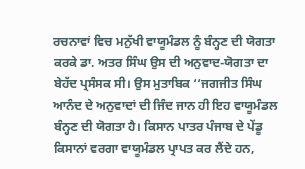ਰਚਨਾਵਾਂ ਵਿਚ ਮਨੁੱਖੀ ਵਾਯੂਮੰਡਲ ਨੂੰ ਬੰਨ੍ਹਣ ਦੀ ਯੋਗਤਾ ਕਰਕੇ ਡਾ. ਅਤਰ ਸਿੰਘ ਉਸ ਦੀ ਅਨੁਵਾਦ-ਯੋਗਤਾ ਦਾ ਬੇਹੱਦ ਪ੍ਰਸੰਸਕ ਸੀ। ਉਸ ਮੁਤਾਬਿਕ ‘‘ਜਗਜੀਤ ਸਿੰਘ ਆਨੰਦ ਦੇ ਅਨੁਵਾਦਾਂ ਦੀ ਜਿੰਦ ਜਾਨ ਹੀ ਇਹ ਵਾਯੂਮੰਡਲ ਬੰਨ੍ਹਣ ਦੀ ਯੋਗਤਾ ਹੈ। ਕਿਸਾਨ ਪਾਤਰ ਪੰਜਾਬ ਦੇ ਪੇਂਡੂ ਕਿਸਾਨਾਂ ਵਰਗਾ ਵਾਯੂਮੰਡਲ ਪ੍ਰਾਪਤ ਕਰ ਲੈਂਦੇ ਹਨ,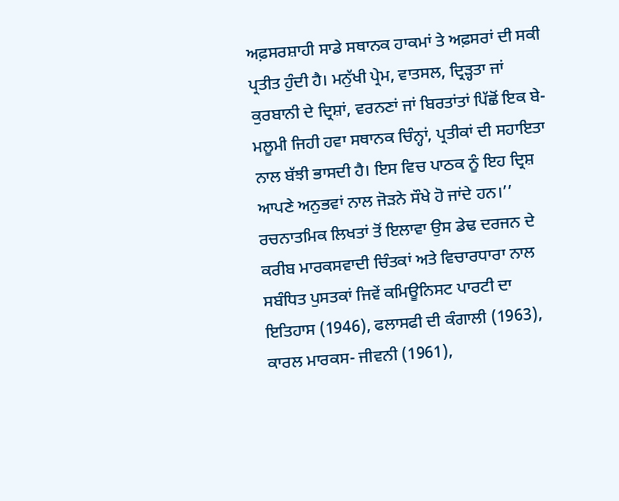ਅਫ਼ਸਰਸ਼ਾਹੀ ਸਾਡੇ ਸਥਾਨਕ ਹਾਕਮਾਂ ਤੇ ਅਫ਼ਸਰਾਂ ਦੀ ਸਕੀ ਪ੍ਰਤੀਤ ਹੁੰਦੀ ਹੈ। ਮਨੁੱਖੀ ਪ੍ਰੇਮ, ਵਾਤਸਲ, ਦ੍ਰਿੜ੍ਹਤਾ ਜਾਂ ਕੁਰਬਾਨੀ ਦੇ ਦ੍ਰਿਸ਼ਾਂ, ਵਰਨਣਾਂ ਜਾਂ ਬਿਰਤਾਂਤਾਂ ਪਿੱਛੋਂ ਇਕ ਬੇ-ਮਲੂਮੀ ਜਿਹੀ ਹਵਾ ਸਥਾਨਕ ਚਿੰਨ੍ਹਾਂ, ਪ੍ਰਤੀਕਾਂ ਦੀ ਸਹਾਇਤਾ ਨਾਲ ਬੱਝੀ ਭਾਸਦੀ ਹੈ। ਇਸ ਵਿਚ ਪਾਠਕ ਨੂੰ ਇਹ ਦ੍ਰਿਸ਼ ਆਪਣੇ ਅਨੁਭਵਾਂ ਨਾਲ ਜੋੜਨੇ ਸੌਖੇ ਹੋ ਜਾਂਦੇ ਹਨ।’’ ਰਚਨਾਤਮਿਕ ਲਿਖਤਾਂ ਤੋਂ ਇਲਾਵਾ ਉਸ ਡੇਢ ਦਰਜਨ ਦੇ ਕਰੀਬ ਮਾਰਕਸਵਾਦੀ ਚਿੰਤਕਾਂ ਅਤੇ ਵਿਚਾਰਧਾਰਾ ਨਾਲ ਸਬੰਧਿਤ ਪੁਸਤਕਾਂ ਜਿਵੇਂ ਕਮਿਊਨਿਸਟ ਪਾਰਟੀ ਦਾ ਇਤਿਹਾਸ (1946), ਫਲਾਸਫੀ ਦੀ ਕੰਗਾਲੀ (1963), ਕਾਰਲ ਮਾਰਕਸ- ਜੀਵਨੀ (1961),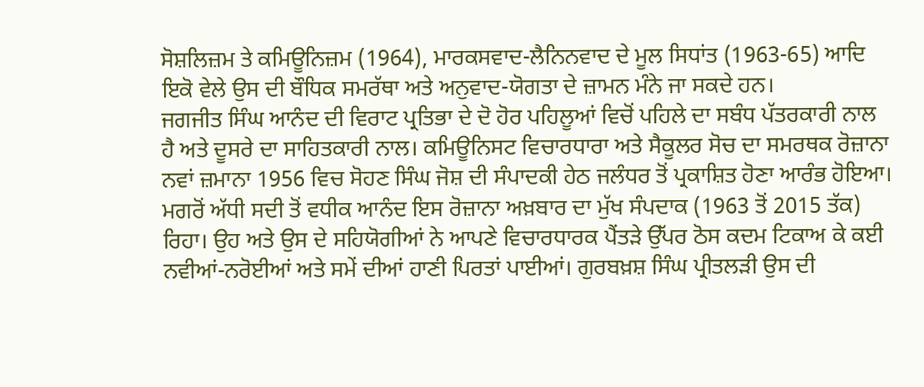ਸੋਸ਼ਲਿਜ਼ਮ ਤੇ ਕਮਿਊਨਿਜ਼ਮ (1964), ਮਾਰਕਸਵਾਦ-ਲੈਨਿਨਵਾਦ ਦੇ ਮੂਲ ਸਿਧਾਂਤ (1963-65) ਆਦਿ ਇਕੋ ਵੇਲੇ ਉਸ ਦੀ ਬੌਧਿਕ ਸਮਰੱਥਾ ਅਤੇ ਅਨੁਵਾਦ-ਯੋਗਤਾ ਦੇ ਜ਼ਾਮਨ ਮੰਨੇ ਜਾ ਸਕਦੇ ਹਨ।
ਜਗਜੀਤ ਸਿੰਘ ਆਨੰਦ ਦੀ ਵਿਰਾਟ ਪ੍ਰਤਿਭਾ ਦੇ ਦੋ ਹੋਰ ਪਹਿਲੂਆਂ ਵਿਚੋਂ ਪਹਿਲੇ ਦਾ ਸਬੰਧ ਪੱਤਰਕਾਰੀ ਨਾਲ ਹੈ ਅਤੇ ਦੂਸਰੇ ਦਾ ਸਾਹਿਤਕਾਰੀ ਨਾਲ। ਕਮਿਊਨਿਸਟ ਵਿਚਾਰਧਾਰਾ ਅਤੇ ਸੈਕੂਲਰ ਸੋਚ ਦਾ ਸਮਰਥਕ ਰੋਜ਼ਾਨਾ ਨਵਾਂ ਜ਼ਮਾਨਾ 1956 ਵਿਚ ਸੋਹਣ ਸਿੰਘ ਜੋਸ਼ ਦੀ ਸੰਪਾਦਕੀ ਹੇਠ ਜਲੰਧਰ ਤੋਂ ਪ੍ਰਕਾਸ਼ਿਤ ਹੋਣਾ ਆਰੰਭ ਹੋਇਆ। ਮਗਰੋਂ ਅੱਧੀ ਸਦੀ ਤੋਂ ਵਧੀਕ ਆਨੰਦ ਇਸ ਰੋਜ਼ਾਨਾ ਅਖ਼ਬਾਰ ਦਾ ਮੁੱਖ ਸੰਪਦਾਕ (1963 ਤੋਂ 2015 ਤੱਕ) ਰਿਹਾ। ਉਹ ਅਤੇ ਉਸ ਦੇ ਸਹਿਯੋਗੀਆਂ ਨੇ ਆਪਣੇ ਵਿਚਾਰਧਾਰਕ ਪੈਂਤੜੇ ਉੱਪਰ ਠੋਸ ਕਦਮ ਟਿਕਾਅ ਕੇ ਕਈ ਨਵੀਆਂ-ਨਰੋਈਆਂ ਅਤੇ ਸਮੇਂ ਦੀਆਂ ਹਾਣੀ ਪਿਰਤਾਂ ਪਾਈਆਂ। ਗੁਰਬਖ਼ਸ਼ ਸਿੰਘ ਪ੍ਰੀਤਲੜੀ ਉਸ ਦੀ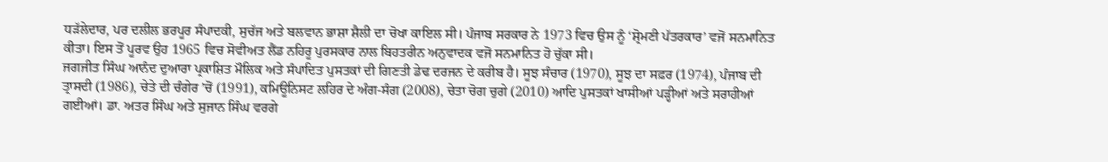ਧੜੱਲੇਦਾਰ, ਪਰ ਦਲੀਲ ਭਰਪੂਰ ਸੰਪਾਦਕੀ, ਸੁਚੱਜ ਅਤੇ ਬਲਵਾਨ ਭਾਸ਼ਾ ਸ਼ੈਲੀ ਦਾ ਚੋਖਾ ਕਾਇਲ ਸੀ। ਪੰਜਾਬ ਸਰਕਾਰ ਨੇ 1973 ਵਿਚ ਉਸ ਨੂੰ ‘ਸ਼੍ਰੋਮਣੀ ਪੱਤਰਕਾਰ’ ਵਜੋਂ ਸਨਮਾਨਿਤ ਕੀਤਾ। ਇਸ ਤੋਂ ਪੂਰਵ ਉਹ 1965 ਵਿਚ ਸੋਵੀਅਤ ਲੈਂਡ ਨਹਿਰੂ ਪੁਰਸਕਾਰ ਨਾਲ ਬਿਹਤਰੀਨ ਅਨੁਵਾਦਕ ਵਜੋਂ ਸਨਮਾਨਿਤ ਹੋ ਚੁੱਕਾ ਸੀ।
ਜਗਜੀਤ ਸਿੰਘ ਆਨੰਦ ਦੁਆਰਾ ਪ੍ਰਕਾਸ਼ਿਤ ਮੌਲਿਕ ਅਤੇ ਸੰਪਾਦਿਤ ਪੁਸਤਕਾਂ ਦੀ ਗਿਣਤੀ ਡੇਢ ਦਰਜਨ ਦੇ ਕਰੀਬ ਹੈ। ਸੂਝ ਸੰਚਾਰ (1970), ਸੂਝ ਦਾ ਸਫ਼ਰ (1974), ਪੰਜਾਬ ਦੀ ਤ੍ਰਾਸਦੀ (1986), ਚੇਤੇ ਦੀ ਚੰਗੇਰ ’ਚੋਂ (1991), ਕਮਿਊਨਿਸਟ ਲਹਿਰ ਦੇ ਅੰਗ-ਸੰਗ (2008), ਚੇਤਾ ਚੋਗ ਚੁਗੇ (2010) ਆਦਿ ਪੁਸਤਕਾਂ ਖਾਸੀਆਂ ਪੜ੍ਹੀਆਂ ਅਤੇ ਸਰਾਹੀਆਂ ਗਈਆਂ। ਡਾ. ਅਤਰ ਸਿੰਘ ਅਤੇ ਸੁਜਾਨ ਸਿੰਘ ਵਰਗੇ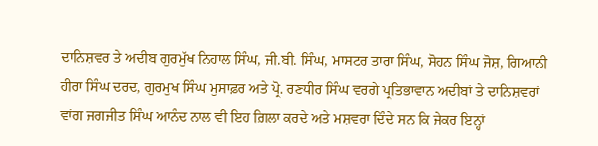ਦਾਨਿਸ਼ਵਰ ਤੇ ਅਦੀਬ ਗੁਰਮੁੱਖ ਨਿਹਾਲ ਸਿੰਘ, ਜੀ.ਬੀ. ਸਿੰਘ, ਮਾਸਟਰ ਤਾਰਾ ਸਿੰਘ, ਸੋਹਨ ਸਿੰਘ ਜੋਸ਼, ਗਿਆਨੀ ਹੀਰਾ ਸਿੰਘ ਦਰਦ, ਗੁਰਮੁਖ ਸਿੰਘ ਮੁਸਾਫ਼ਰ ਅਤੇ ਪ੍ਰੋ. ਰਣਧੀਰ ਸਿੰਘ ਵਰਗੇ ਪ੍ਰਤਿਭਾਵਾਨ ਅਦੀਬਾਂ ਤੇ ਦਾਨਿਸ਼ਵਰਾਂ ਵਾਂਗ ਜਗਜੀਤ ਸਿੰਘ ਆਨੰਦ ਨਾਲ ਵੀ ਇਹ ਗ਼ਿਲਾ ਕਰਦੇ ਅਤੇ ਮਸ਼ਵਰਾ ਦਿੰਦੇ ਸਨ ਕਿ ਜੇਕਰ ਇਨ੍ਹਾਂ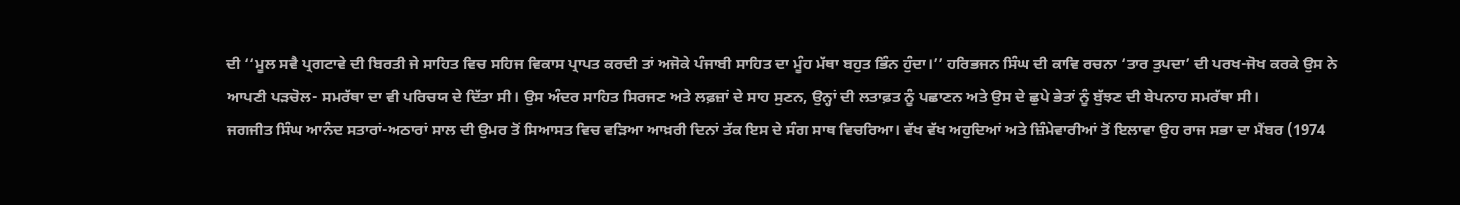ਦੀ ‘‘ਮੂਲ ਸਵੈ ਪ੍ਰਗਟਾਵੇ ਦੀ ਬਿਰਤੀ ਜੇ ਸਾਹਿਤ ਵਿਚ ਸਹਿਜ ਵਿਕਾਸ ਪ੍ਰਾਪਤ ਕਰਦੀ ਤਾਂ ਅਜੋਕੇ ਪੰਜਾਬੀ ਸਾਹਿਤ ਦਾ ਮੂੰਹ ਮੱਥਾ ਬਹੁਤ ਭਿੰਨ ਹੁੰਦਾ।’’ ਹਰਿਭਜਨ ਸਿੰਘ ਦੀ ਕਾਵਿ ਰਚਨਾ ‘ਤਾਰ ਤੁਪਦਾ’ ਦੀ ਪਰਖ-ਜੋਖ ਕਰਕੇ ਉਸ ਨੇ ਆਪਣੀ ਪੜਚੋਲ- ਸਮਰੱਥਾ ਦਾ ਵੀ ਪਰਿਚਯ ਦੇ ਦਿੱਤਾ ਸੀ। ਉਸ ਅੰਦਰ ਸਾਹਿਤ ਸਿਰਜਣ ਅਤੇ ਲਫ਼ਜ਼ਾਂ ਦੇ ਸਾਹ ਸੁਣਨ, ਉਨ੍ਹਾਂ ਦੀ ਲਤਾਫ਼ਤ ਨੂੰ ਪਛਾਣਨ ਅਤੇ ਉਸ ਦੇ ਛੁਪੇ ਭੇਤਾਂ ਨੂੰ ਬੁੱਝਣ ਦੀ ਬੇਪਨਾਹ ਸਮਰੱਥਾ ਸੀ।
ਜਗਜੀਤ ਸਿੰਘ ਆਨੰਦ ਸਤਾਰਾਂ-ਅਠਾਰਾਂ ਸਾਲ ਦੀ ਉਮਰ ਤੋਂ ਸਿਆਸਤ ਵਿਚ ਵੜਿਆ ਆਖ਼ਰੀ ਦਿਨਾਂ ਤੱਕ ਇਸ ਦੇ ਸੰਗ ਸਾਥ ਵਿਚਰਿਆ। ਵੱਖ ਵੱਖ ਅਹੁਦਿਆਂ ਅਤੇ ਜ਼ਿੰਮੇਵਾਰੀਆਂ ਤੋਂ ਇਲਾਵਾ ਉਹ ਰਾਜ ਸਭਾ ਦਾ ਮੈਂਬਰ (1974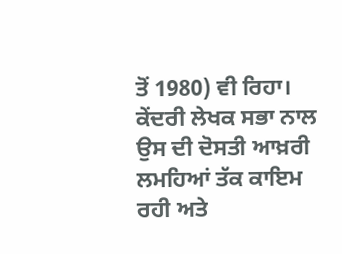ਤੋਂ 1980) ਵੀ ਰਿਹਾ। ਕੇਂਦਰੀ ਲੇਖਕ ਸਭਾ ਨਾਲ ਉਸ ਦੀ ਦੋਸਤੀ ਆਖ਼ਰੀ ਲਮਹਿਆਂ ਤੱਕ ਕਾਇਮ ਰਹੀ ਅਤੇ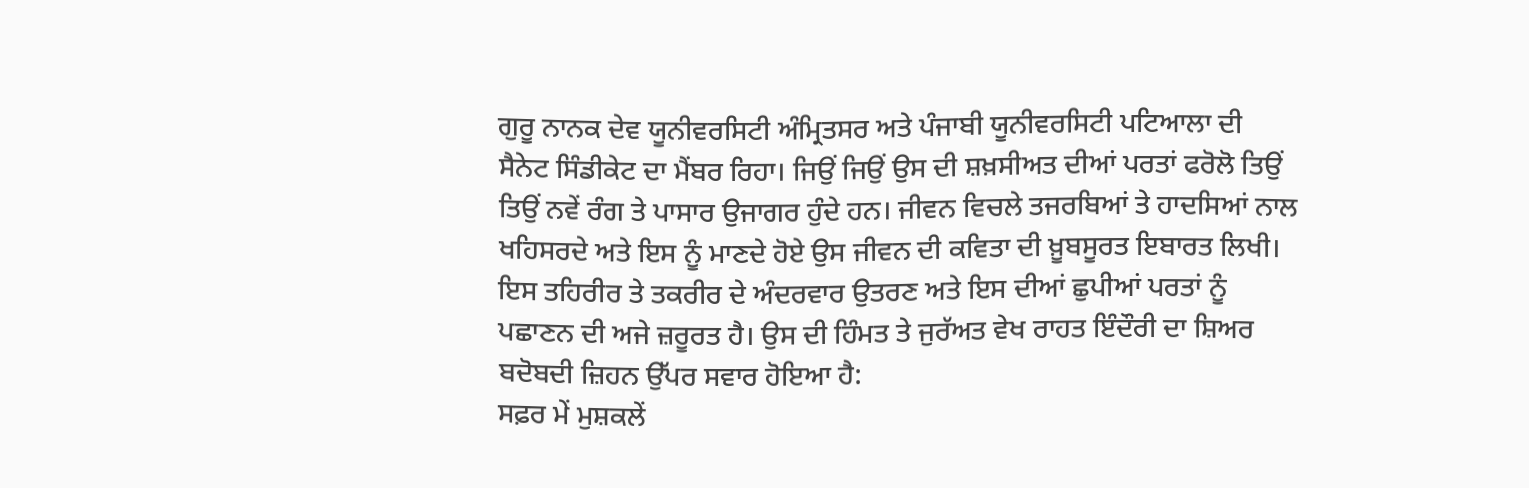ਗੁਰੂ ਨਾਨਕ ਦੇਵ ਯੂਨੀਵਰਸਿਟੀ ਅੰਮ੍ਰਿਤਸਰ ਅਤੇ ਪੰਜਾਬੀ ਯੂਨੀਵਰਸਿਟੀ ਪਟਿਆਲਾ ਦੀ ਸੈਨੇਟ ਸਿੰਡੀਕੇਟ ਦਾ ਮੈਂਬਰ ਰਿਹਾ। ਜਿਉਂ ਜਿਉਂ ਉਸ ਦੀ ਸ਼ਖ਼ਸੀਅਤ ਦੀਆਂ ਪਰਤਾਂ ਫਰੋਲੋ ਤਿਉਂ ਤਿਉਂ ਨਵੇਂ ਰੰਗ ਤੇ ਪਾਸਾਰ ਉਜਾਗਰ ਹੁੰਦੇ ਹਨ। ਜੀਵਨ ਵਿਚਲੇ ਤਜਰਬਿਆਂ ਤੇ ਹਾਦਸਿਆਂ ਨਾਲ ਖਹਿਸਰਦੇ ਅਤੇ ਇਸ ਨੂੰ ਮਾਣਦੇ ਹੋਏ ਉਸ ਜੀਵਨ ਦੀ ਕਵਿਤਾ ਦੀ ਖ਼ੂਬਸੂਰਤ ਇਬਾਰਤ ਲਿਖੀ। ਇਸ ਤਹਿਰੀਰ ਤੇ ਤਕਰੀਰ ਦੇ ਅੰਦਰਵਾਰ ਉਤਰਣ ਅਤੇ ਇਸ ਦੀਆਂ ਛੁਪੀਆਂ ਪਰਤਾਂ ਨੂੰ ਪਛਾਣਨ ਦੀ ਅਜੇ ਜ਼ਰੂਰਤ ਹੈ। ਉਸ ਦੀ ਹਿੰਮਤ ਤੇ ਜੁਰੱਅਤ ਵੇਖ ਰਾਹਤ ਇੰਦੌਰੀ ਦਾ ਸ਼ਿਅਰ ਬਦੋਬਦੀ ਜ਼ਿਹਨ ਉੱਪਰ ਸਵਾਰ ਹੋਇਆ ਹੈ:
ਸਫ਼ਰ ਮੇਂ ਮੁਸ਼ਕਲੇਂ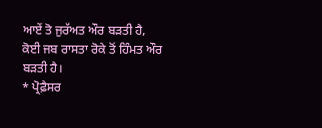ਆਏਂ ਤੋ ਜੁਰੱਅਤ ਔਰ ਬੜਤੀ ਹੈ,
ਕੋਈ ਜਬ ਰਾਸਤਾ ਰੋਕੇ ਤੋਂ ਹਿੰਮਤ ਔਰ ਬੜਤੀ ਹੈ।
* ਪ੍ਰੋਫ਼ੈਸਰ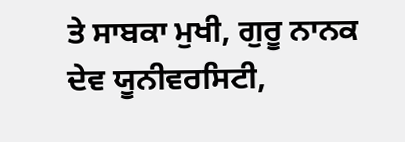ਤੇ ਸਾਬਕਾ ਮੁਖੀ, ਗੁਰੂ ਨਾਨਕ ਦੇਵ ਯੂਨੀਵਰਸਿਟੀ,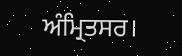ਅੰਮ੍ਰਿਤਸਰ।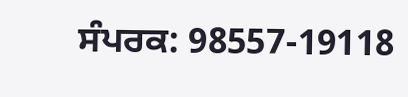ਸੰਪਰਕ: 98557-19118